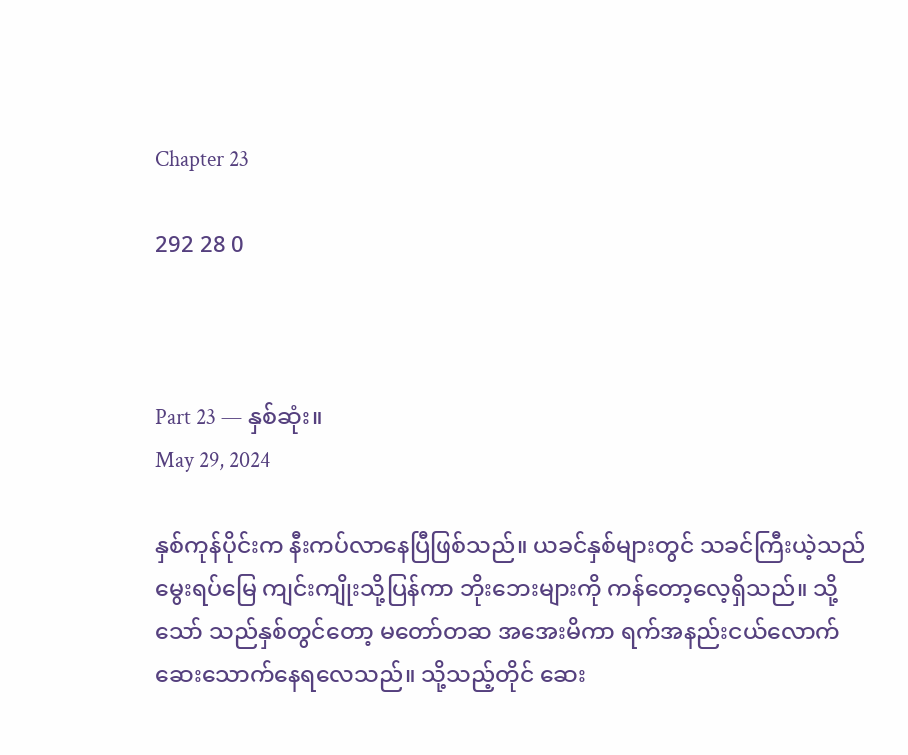Chapter 23

292 28 0



Part 23 — နှစ်ဆုံး။
May 29, 2024

နှစ်ကုန်ပိုင်းက နီးကပ်လာနေပြီဖြစ်သည်။ ယခင်နှစ်များတွင် သခင်ကြီးယဲ့သည် မွေးရပ်မြေ ကျင်းကျိုးသို့ပြန်ကာ ‌ဘိုးဘေးများကို ကန်တော့လေ့ရှိသည်။ သို့သော် သည်နှစ်တွင်တော့ မတော်တဆ အအေးမိကာ ရက်အနည်းငယ်လောက် ဆေးသောက်နေရလေသည်။ သို့သည့်တိုင် ဆေး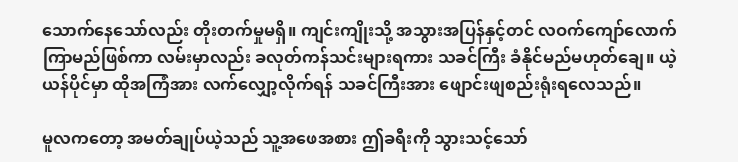သောက်နေသော်လည်း တိုးတက်မှုမရှိ။ ကျင်းကျိုးသို့ အသွားအပြန်နှင့်တင် လဝက်ကျော်လောက် ကြာမည်ဖြစ်ကာ လမ်းမှာလည်း ခလုတ်ကန်သင်းများရကား သခင်ကြီး ခံနိုင်မည်မဟုတ်ချေ။ ယဲ့ယန်ပိုင်မှာ ထိုအကြံအား လက်လျှော့လိုက်ရန် သခင်ကြီးအား ဖျောင်းဖျစည်းရုံးရလေသည်။

မူလကတော့ အမတ်ချုပ်ယဲ့သည် သူ့အဖေအစား ဤခရီးကို သွားသင့်သော်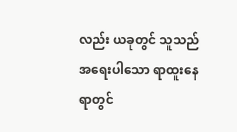လည်း ယခုတွင် သူသည် အရေးပါသော ရာထူးနေရာတွင်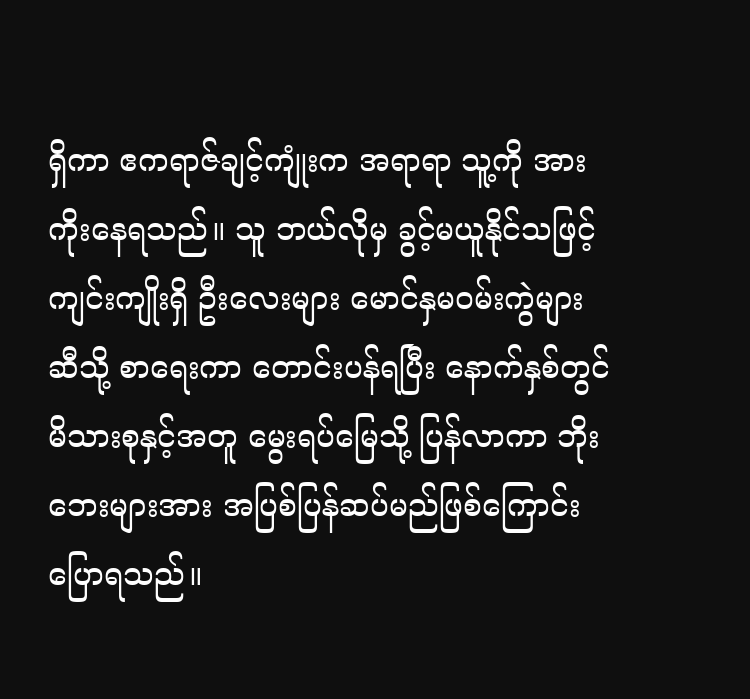ရှိကာ ဧကရာဇ်ချင့်ကျုံးက အရာရာ သူ့ကို အားကိုးနေရသည်။ သူ ဘယ်လိုမှ ခွင့်မယူနိုင်သဖြင့် ကျင်းကျိုးရှိ ဦးလေးများ မောင်နှမဝမ်းကွဲများဆီသို့ စာရေးကာ တောင်းပန်ရပြီး နောက်နှစ်တွင် မိသားစုနှင့်အတူ မွေးရပ်မြေသို့ ပြန်လာကာ ဘိုးဘေးများအား အပြစ်ပြန်ဆပ်မည်ဖြစ်ကြောင်း ပြောရသည်။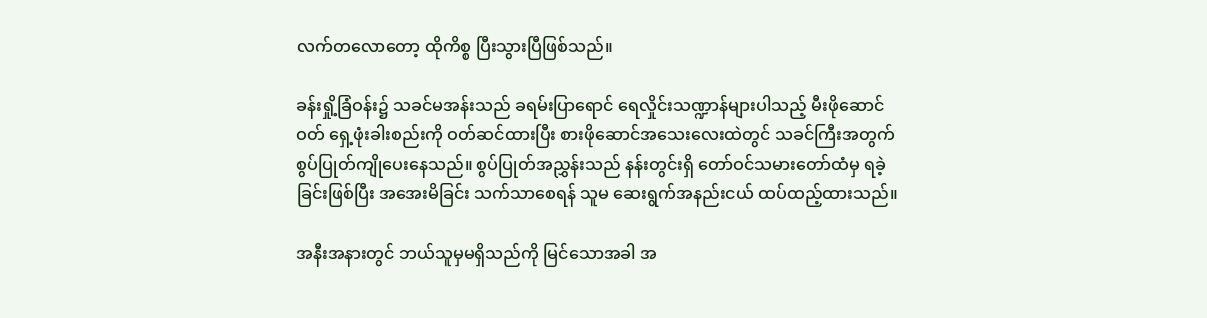လက်တလောတော့ ထိုကိစ္စ ပြီးသွားပြီဖြစ်သည်။

ခန်းရှို့ခြံဝန်း၌ သခင်မအန်းသည် ခရမ်းပြာရောင် ရေလှိုင်းသဏ္ဍာန်များပါသည့် မီးဖိုဆောင်ဝတ် ရှေ့ဖုံးခါးစည်းကို ဝတ်ဆင်ထားပြီး စားဖိုဆောင်အသေးလေးထဲတွင် သခင်ကြီးအတွက် စွပ်ပြုတ်ကျိုပေးနေသည်။ စွပ်ပြုတ်အညွှန်းသည် နန်းတွင်းရှိ တော်ဝင်သမားတော်ထံမှ ရခဲ့ခြင်းဖြစ်ပြီး အအေးမိခြင်း သက်သာစေရန် သူမ ဆေးရွက်အနည်းငယ် ထပ်ထည့်ထားသည်။

အနီးအနားတွင် ဘယ်သူမှမရှိသည်ကို မြင်သောအခါ အ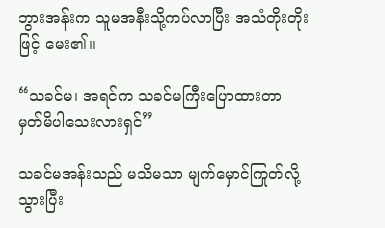ဘွားအန်းက သူမအနီးသို့ကပ်လာပြီး အသံတိုးတိုးဖြင့် မေး၏။

“သခင်မ၊ အရင်က သခင်မကြီးပြောထားတာ မှတ်မိပါသေးလားရှင်”

သခင်မအန်းသည် မသိမသာ မျက်မှောင်ကြုတ်လို့သွားပြီး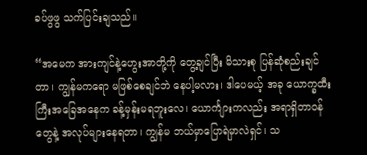ခပ်ဖွဖွ သက်ပြင်းချသည်။

“အမေက အားကျင်နဲ့ဟွေးအာတို့ကို တွေ့ချင်ပြီး မိသားစု ပြန်ဆုံစည်းချင်တာ၊ ကျွန်မကရော မဖြစ်စေချင်ဘဲ နေပါ့မလား၊ ဒါပေမယ့် အခု ယောက္ခထီးကြီးအခြေအနေက ခန့်မှန်းမရဘူးလေ၊ ယောင်္ကျားကလည်း အရာရှိတာဝန်တွေနဲ့ အလုပ်များနေရတာ၊ ကျွန်မ ဘယ်မှာပြောရဲမှာလဲရှင်၊ သ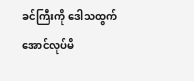ခင်ကြီးကို ဒေါသထွက်အောင်လုပ်မိ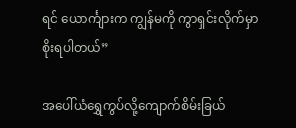ရင် ယောင်္ကျားက ကျွန်မကို ကွာရှင်းလိုက်မှာစိုးရပါတယ်”

အပေါ်ယံရွှေကွပ်လို့ကျောက်စိမ်းခြယ်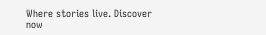Where stories live. Discover now